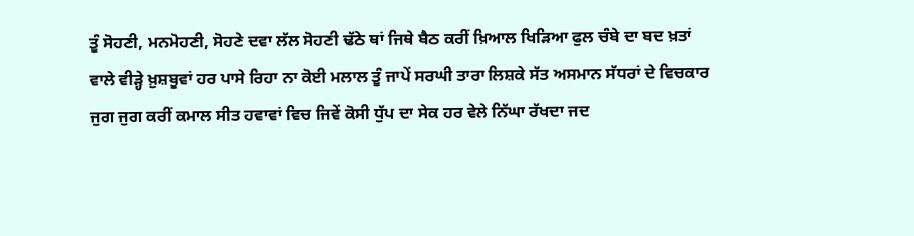ਤੂੰ ਸੋਹਣੀ, ਮਨਮੋਹਣੀ, ਸੋਹਣੇ ਦਵਾ ਲੱਲ ਸੋਹਣੀ ਢੱਠੇ ਥਾਂ ਜਿਥੇ ਬੈਠ ਕਰੀਂ ਖ਼ਿਆਲ ਖਿੜਿਆ ਫੁਲ ਚੰਬੇ ਦਾ ਬਦ ਖ਼ਤਾਂ ਵਾਲੇ ਵੀੜ੍ਹੇ ਖ਼ੁਸ਼ਬੂਵਾਂ ਹਰ ਪਾਸੇ ਰਿਹਾ ਨਾ ਕੋਈ ਮਲਾਲ ਤੂੰ ਜਾਪੇਂ ਸਰਘੀ ਤਾਰਾ ਲਿਸ਼ਕੇ ਸੱਤ ਅਸਮਾਨ ਸੱਧਰਾਂ ਦੇ ਵਿਚਕਾਰ ਜੁਗ ਜੁਗ ਕਰੀਂ ਕਮਾਲ ਸੀਤ ਹਵਾਵਾਂ ਵਿਚ ਜਿਵੇਂ ਕੋਸੀ ਧੁੱਪ ਦਾ ਸੇਕ ਹਰ ਵੇਲੇ ਨਿੱਘਾ ਰੱਖਦਾ ਜਦ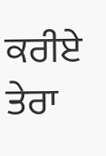ਕਰੀਏ ਤੇਰਾ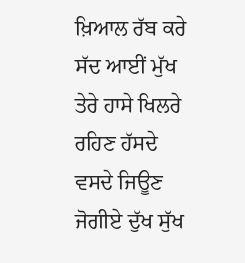ਖ਼ਿਆਲ ਰੱਬ ਕਰੇ ਸੱਦ ਆਈਂ ਮੁੱਖ ਤੇਰੇ ਹਾਸੇ ਖਿਲਰੇ ਰਹਿਣ ਹੱਸਦੇ ਵਸਦੇ ਜਿਊਣ ਜੋਗੀਏ ਦੁੱਖ ਸੁੱਖ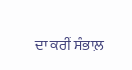ਦਾ ਕਰੀਂ ਸੰਭਾਲ਼